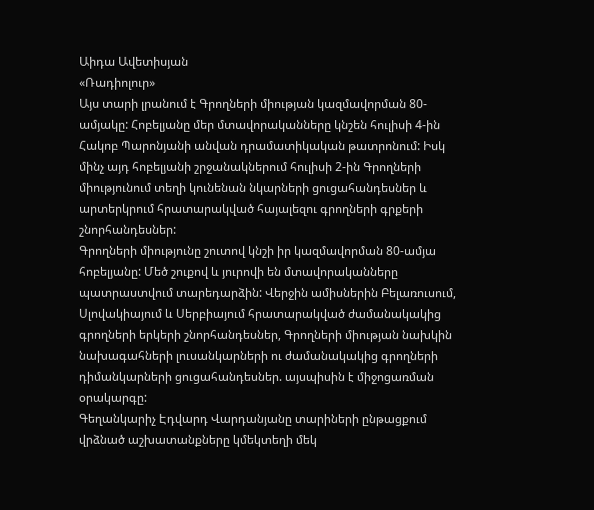Աիդա Ավետիսյան
«Ռադիոլուր»
Այս տարի լրանում է Գրողների միության կազմավորման 80-ամյակը: Հոբելյանը մեր մտավորականները կնշեն հուլիսի 4-ին Հակոբ Պարոնյանի անվան դրամատիկական թատրոնում: Իսկ մինչ այդ հոբելյանի շրջանակներում հուլիսի 2-ին Գրողների միությունում տեղի կունենան նկարների ցուցահանդեսներ և արտերկրում հրատարակված հայալեզու գրողների գրքերի շնորհանդեսներ:
Գրողների միությունը շուտով կնշի իր կազմավորման 80-ամյա հոբելյանը: Մեծ շուքով և յուրովի են մտավորականները պատրաստվում տարեդարձին: Վերջին ամիսներին Բելառուսում, Սլովակիայում և Սերբիայում հրատարակված ժամանակակից գրողների երկերի շնորհանդեսներ, Գրողների միության նախկին նախագահների լուսանկարների ու ժամանակակից գրողների դիմանկարների ցուցահանդեսներ. այսպիսին է միջոցառման օրակարգը:
Գեղանկարիչ Էդվարդ Վարդանյանը տարիների ընթացքում վրձնած աշխատանքները կմեկտեղի մեկ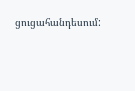ցուցահանդեսում: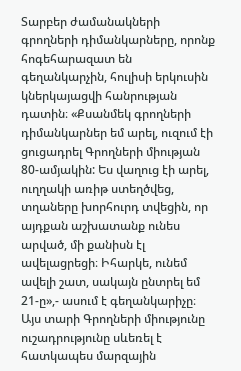Տարբեր ժամանակների գրողների դիմանկարները, որոնք հոգեհարազատ են գեղանկարչին, հուլիսի երկուսին կներկայացվի հանրության դատին։ «Քսանմեկ գրողների դիմանկարներ եմ արել, ուզում էի ցուցադրել Գրողների միության 80-ամյակին: Ես վաղուց էի արել, ուղղակի առիթ ստեղծվեց, տղաները խորհուրդ տվեցին, որ այդքան աշխատանք ունես արված, մի քանիսն էլ ավելացրեցի։ Իհարկե, ունեմ ավելի շատ, սակայն ընտրել եմ 21-ը»,- ասում է գեղանկարիչը։
Այս տարի Գրողների միությունը ուշադրությունը սևեռել է հատկապես մարզային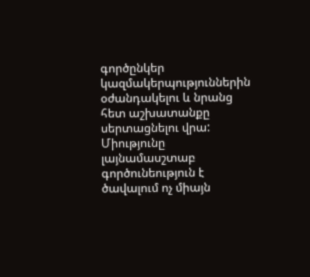գործընկեր կազմակերպություններին օժանդակելու և նրանց հետ աշխատանքը սերտացնելու վրա: Միությունը լայնամասշտաբ գործունեություն է ծավալում ոչ միայն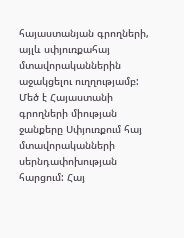հայաստանյան գրողների, այլև սփյուռքահայ մտավորականներին աջակցելու ուղղությամբ: Մեծ է Հայաստանի գրողների միության ջանքերը Սփյուռքում հայ մտավորականների սերնդափոխության հարցում: Հայ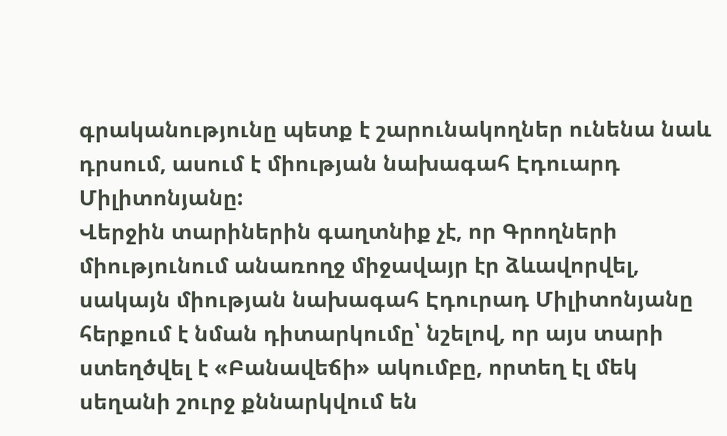գրականությունը պետք է շարունակողներ ունենա նաև դրսում, ասում է միության նախագահ Էդուարդ Միլիտոնյանը:
Վերջին տարիներին գաղտնիք չէ, որ Գրողների միությունում անառողջ միջավայր էր ձևավորվել, սակայն միության նախագահ Էդուրադ Միլիտոնյանը հերքում է նման դիտարկումը՝ նշելով, որ այս տարի ստեղծվել է «Բանավեճի» ակումբը, որտեղ էլ մեկ սեղանի շուրջ քննարկվում են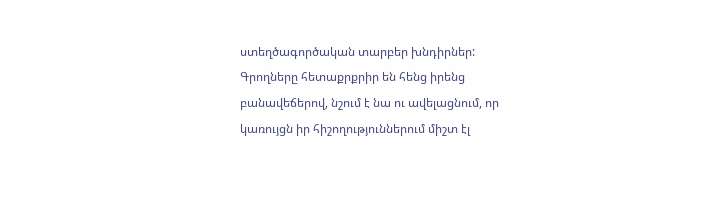ստեղծագործական տարբեր խնդիրներ: Գրողները հետաքրքրիր են հենց իրենց բանավեճերով, նշում է նա ու ավելացնում, որ կառույցն իր հիշողություններում միշտ էլ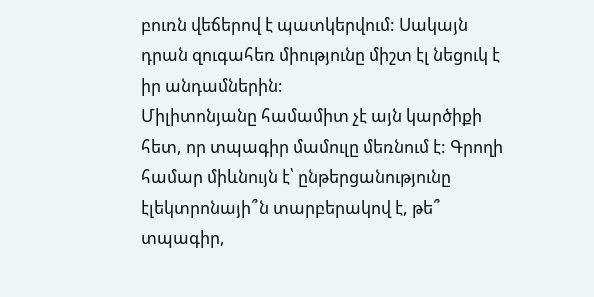բուռն վեճերով է պատկերվում: Սակայն դրան զուգահեռ միությունը միշտ էլ նեցուկ է իր անդամներին:
Միլիտոնյանը համամիտ չէ այն կարծիքի հետ, որ տպագիր մամուլը մեռնում է: Գրողի համար միևնույն է՝ ընթերցանությունը էլեկտրոնայի՞ն տարբերակով է, թե՞ տպագիր,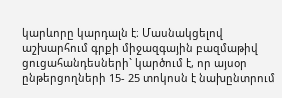կարևորը կարդալն է։ Մասնակցելով աշխարհում գրքի միջազգային բազմաթիվ ցուցահանդեսների` կարծում է, որ այսօր ընթերցողների 15- 25 տոկոսն է նախընտրում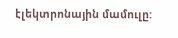էլեկտրոնային մամուլը: